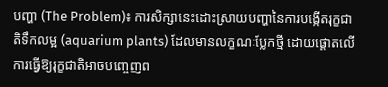បញ្ហា (The Problem)៖ ការសិក្សានេះដោះស្រាយបញ្ហានៃការបង្កើតរុក្ខជាតិទឹកលម្អ (aquarium plants) ដែលមានលក្ខណៈប្លែកថ្មី ដោយផ្តោតលើការធ្វើឱ្យរុក្ខជាតិអាចបញ្ចេញព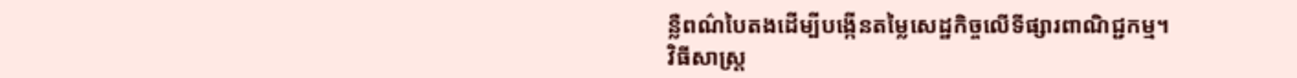ន្លឺពណ៌បៃតងដើម្បីបង្កើនតម្លៃសេដ្ឋកិច្ចលើទីផ្សារពាណិជ្ជកម្ម។
វិធីសាស្ត្រ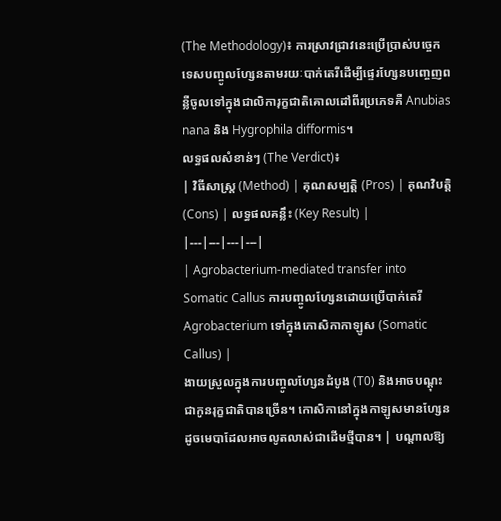(The Methodology)៖ ការស្រាវជ្រាវនេះប្រើប្រាស់បច្ចេកទេសបញ្ចូលហ្សែនតាមរយៈបាក់តេរីដើម្បីផ្ទេរហ្សែនបញ្ចេញពន្លឺចូលទៅក្នុងជាលិការុក្ខជាតិគោលដៅពីរប្រភេទគឺ Anubias nana និង Hygrophila difformis។
លទ្ធផលសំខាន់ៗ (The Verdict)៖
| វិធីសាស្ត្រ (Method) | គុណសម្បត្តិ (Pros) | គុណវិបត្តិ (Cons) | លទ្ធផលគន្លឹះ (Key Result) |
|---|---|---|---|
| Agrobacterium-mediated transfer into Somatic Callus ការបញ្ចូលហ្សែនដោយប្រើបាក់តេរី Agrobacterium ទៅក្នុងកោសិកាកាឡូស (Somatic Callus) |
ងាយស្រួលក្នុងការបញ្ចូលហ្សែនដំបូង (T0) និងអាចបណ្តុះជាកូនរុក្ខជាតិបានច្រើន។ កោសិកានៅក្នុងកាឡូសមានហ្សែនដូចមេបាដែលអាចលូតលាស់ជាដើមថ្មីបាន។ | បណ្តាលឱ្យ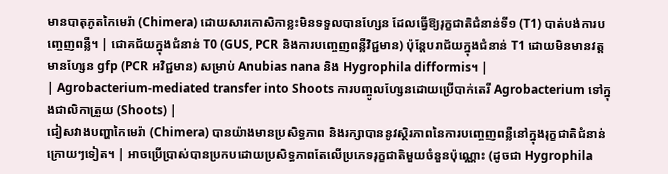មានបាតុភូតកៃមេរ៉ា (Chimera) ដោយសារកោសិកាខ្លះមិនទទួលបានហ្សែន ដែលធ្វើឱ្យរុក្ខជាតិជំនាន់ទី១ (T1) បាត់បង់ការបញ្ចេញពន្លឺ។ | ជោគជ័យក្នុងជំនាន់ T0 (GUS, PCR និងការបញ្ចេញពន្លឺវិជ្ជមាន) ប៉ុន្តែបរាជ័យក្នុងជំនាន់ T1 ដោយមិនមានវត្តមានហ្សែន gfp (PCR អវិជ្ជមាន) សម្រាប់ Anubias nana និង Hygrophila difformis។ |
| Agrobacterium-mediated transfer into Shoots ការបញ្ចូលហ្សែនដោយប្រើបាក់តេរី Agrobacterium ទៅក្នុងជាលិកាត្រួយ (Shoots) |
ជៀសវាងបញ្ហាកៃមេរ៉ា (Chimera) បានយ៉ាងមានប្រសិទ្ធភាព និងរក្សាបាននូវស្ថិរភាពនៃការបញ្ចេញពន្លឺនៅក្នុងរុក្ខជាតិជំនាន់ក្រោយៗទៀត។ | អាចប្រើប្រាស់បានប្រកបដោយប្រសិទ្ធភាពតែលើប្រភេទរុក្ខជាតិមួយចំនួនប៉ុណ្ណោះ (ដូចជា Hygrophila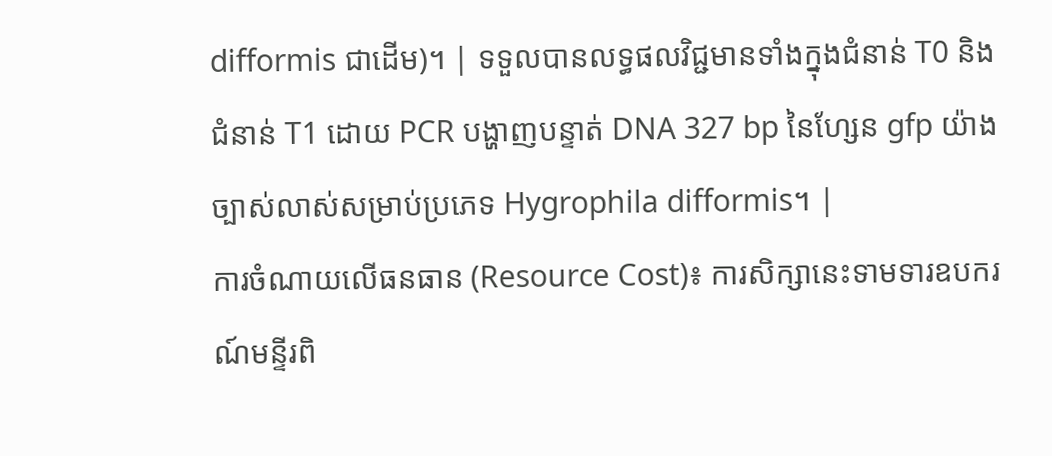difformis ជាដើម)។ | ទទួលបានលទ្ធផលវិជ្ជមានទាំងក្នុងជំនាន់ T0 និងជំនាន់ T1 ដោយ PCR បង្ហាញបន្ទាត់ DNA 327 bp នៃហ្សែន gfp យ៉ាងច្បាស់លាស់សម្រាប់ប្រភេទ Hygrophila difformis។ |
ការចំណាយលើធនធាន (Resource Cost)៖ ការសិក្សានេះទាមទារឧបករណ៍មន្ទីរពិ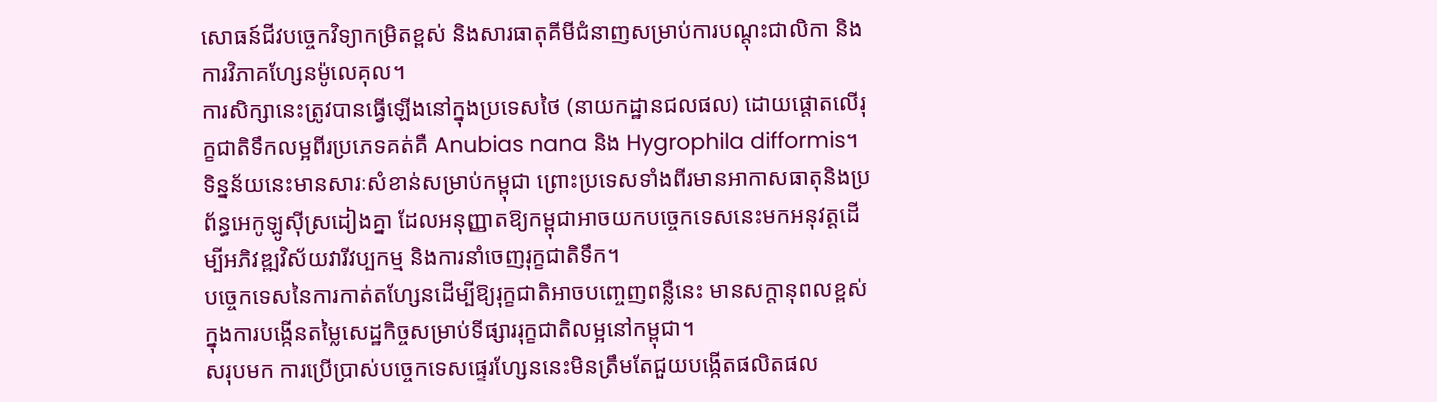សោធន៍ជីវបច្ចេកវិទ្យាកម្រិតខ្ពស់ និងសារធាតុគីមីជំនាញសម្រាប់ការបណ្ដុះជាលិកា និងការវិភាគហ្សែនម៉ូលេគុល។
ការសិក្សានេះត្រូវបានធ្វើឡើងនៅក្នុងប្រទេសថៃ (នាយកដ្ឋានជលផល) ដោយផ្តោតលើរុក្ខជាតិទឹកលម្អពីរប្រភេទគត់គឺ Anubias nana និង Hygrophila difformis។ ទិន្នន័យនេះមានសារៈសំខាន់សម្រាប់កម្ពុជា ព្រោះប្រទេសទាំងពីរមានអាកាសធាតុនិងប្រព័ន្ធអេកូឡូស៊ីស្រដៀងគ្នា ដែលអនុញ្ញាតឱ្យកម្ពុជាអាចយកបច្ចេកទេសនេះមកអនុវត្តដើម្បីអភិវឌ្ឍវិស័យវារីវប្បកម្ម និងការនាំចេញរុក្ខជាតិទឹក។
បច្ចេកទេសនៃការកាត់តហ្សែនដើម្បីឱ្យរុក្ខជាតិអាចបញ្ចេញពន្លឺនេះ មានសក្តានុពលខ្ពស់ក្នុងការបង្កើនតម្លៃសេដ្ឋកិច្ចសម្រាប់ទីផ្សាររុក្ខជាតិលម្អនៅកម្ពុជា។
សរុបមក ការប្រើប្រាស់បច្ចេកទេសផ្ទេរហ្សែននេះមិនត្រឹមតែជួយបង្កើតផលិតផល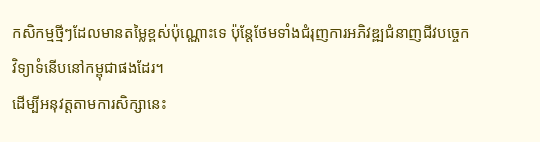កសិកម្មថ្មីៗដែលមានតម្លៃខ្ពស់ប៉ុណ្ណោះទេ ប៉ុន្តែថែមទាំងជំរុញការអភិវឌ្ឍជំនាញជីវបច្ចេកវិទ្យាទំនើបនៅកម្ពុជាផងដែរ។
ដើម្បីអនុវត្តតាមការសិក្សានេះ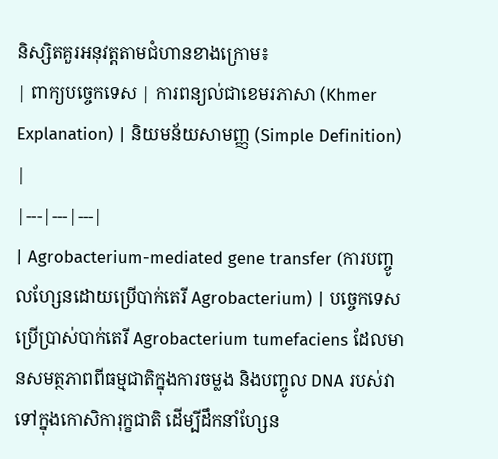និស្សិតគួរអនុវត្តតាមជំហានខាងក្រោម៖
| ពាក្យបច្ចេកទេស | ការពន្យល់ជាខេមរភាសា (Khmer Explanation) | និយមន័យសាមញ្ញ (Simple Definition) |
|---|---|---|
| Agrobacterium-mediated gene transfer (ការបញ្ចូលហ្សែនដោយប្រើបាក់តេរី Agrobacterium) | បច្ចេកទេសប្រើប្រាស់បាក់តេរី Agrobacterium tumefaciens ដែលមានសមត្ថភាពពីធម្មជាតិក្នុងការចម្លង និងបញ្ចូល DNA របស់វាទៅក្នុងកោសិការុក្ខជាតិ ដើម្បីដឹកនាំហ្សែន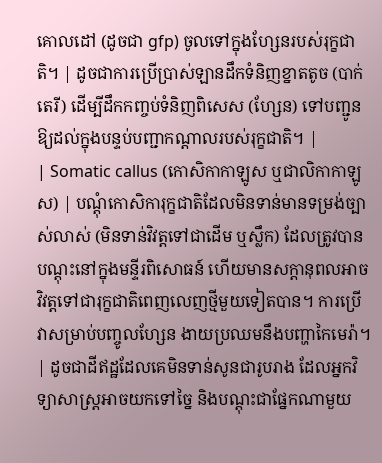គោលដៅ (ដូចជា gfp) ចូលទៅក្នុងហ្សែនរបស់រុក្ខជាតិ។ | ដូចជាការប្រើប្រាស់ឡានដឹកទំនិញខ្នាតតូច (បាក់តេរី) ដើម្បីដឹកកញ្ចប់ទំនិញពិសេស (ហ្សែន) ទៅបញ្ជូនឱ្យដល់ក្នុងបន្ទប់បញ្ជាកណ្តាលរបស់រុក្ខជាតិ។ |
| Somatic callus (កោសិកាកាឡូស ឬជាលិកាកាឡូស) | បណ្តុំកោសិការុក្ខជាតិដែលមិនទាន់មានទម្រង់ច្បាស់លាស់ (មិនទាន់វិវត្តទៅជាដើម ឬស្លឹក) ដែលត្រូវបានបណ្តុះនៅក្នុងមន្ទីរពិសោធន៍ ហើយមានសក្តានុពលអាចវិវត្តទៅជារុក្ខជាតិពេញលេញថ្មីមួយទៀតបាន។ ការប្រើវាសម្រាប់បញ្ចូលហ្សែន ងាយប្រឈមនឹងបញ្ហាកៃមេរ៉ា។ | ដូចជាដីឥដ្ឋដែលគេមិនទាន់សូនជារូបរាង ដែលអ្នកវិទ្យាសាស្ត្រអាចយកទៅច្នៃ និងបណ្តុះជាផ្នែកណាមួយ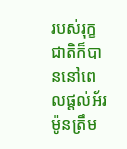របស់រុក្ខជាតិក៏បាននៅពេលផ្តល់អ័រម៉ូនត្រឹម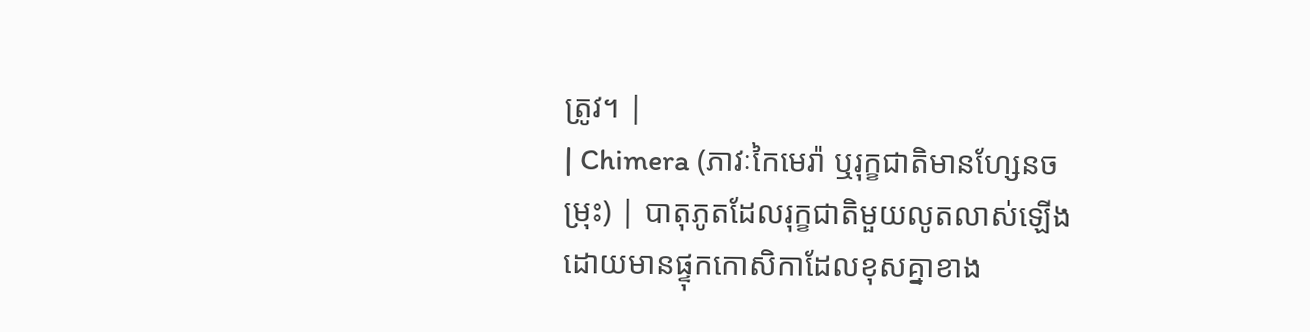ត្រូវ។ |
| Chimera (ភាវៈកៃមេរ៉ា ឬរុក្ខជាតិមានហ្សែនចម្រុះ) | បាតុភូតដែលរុក្ខជាតិមួយលូតលាស់ឡើងដោយមានផ្ទុកកោសិកាដែលខុសគ្នាខាង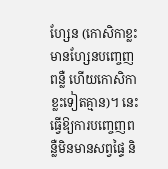ហ្សែន (កោសិកាខ្លះមានហ្សែនបញ្ចេញពន្លឺ ហើយកោសិកាខ្លះទៀតគ្មាន)។ នេះធ្វើឱ្យការបញ្ចេញពន្លឺមិនមានសព្វផ្ទៃ និ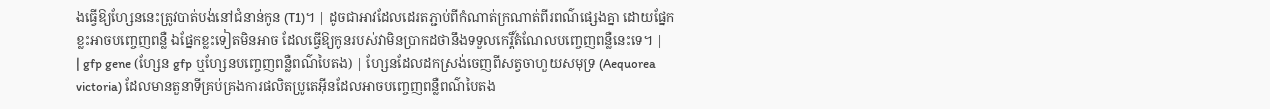ងធ្វើឱ្យហ្សែននេះត្រូវបាត់បង់នៅជំនាន់កូន (T1)។ | ដូចជាអាវដែលដេរតភ្ជាប់ពីកំណាត់ក្រណាត់ពីរពណ៌ផ្សេងគ្នា ដោយផ្នែកខ្លះអាចបញ្ចេញពន្លឺ ឯផ្នែកខ្លះទៀតមិនអាច ដែលធ្វើឱ្យកូនរបស់វាមិនប្រាកដថានឹងទទួលកេរ្តិ៍តំណែលបញ្ចេញពន្លឺនេះទេ។ |
| gfp gene (ហ្សែន gfp ឬហ្សែនបញ្ចេញពន្លឺពណ៌បៃតង) | ហ្សែនដែលដកស្រង់ចេញពីសត្វចាហួយសមុទ្រ (Aequorea victoria) ដែលមានតួនាទីគ្រប់គ្រងការផលិតប្រូតេអ៊ីនដែលអាចបញ្ចេញពន្លឺពណ៌បៃតង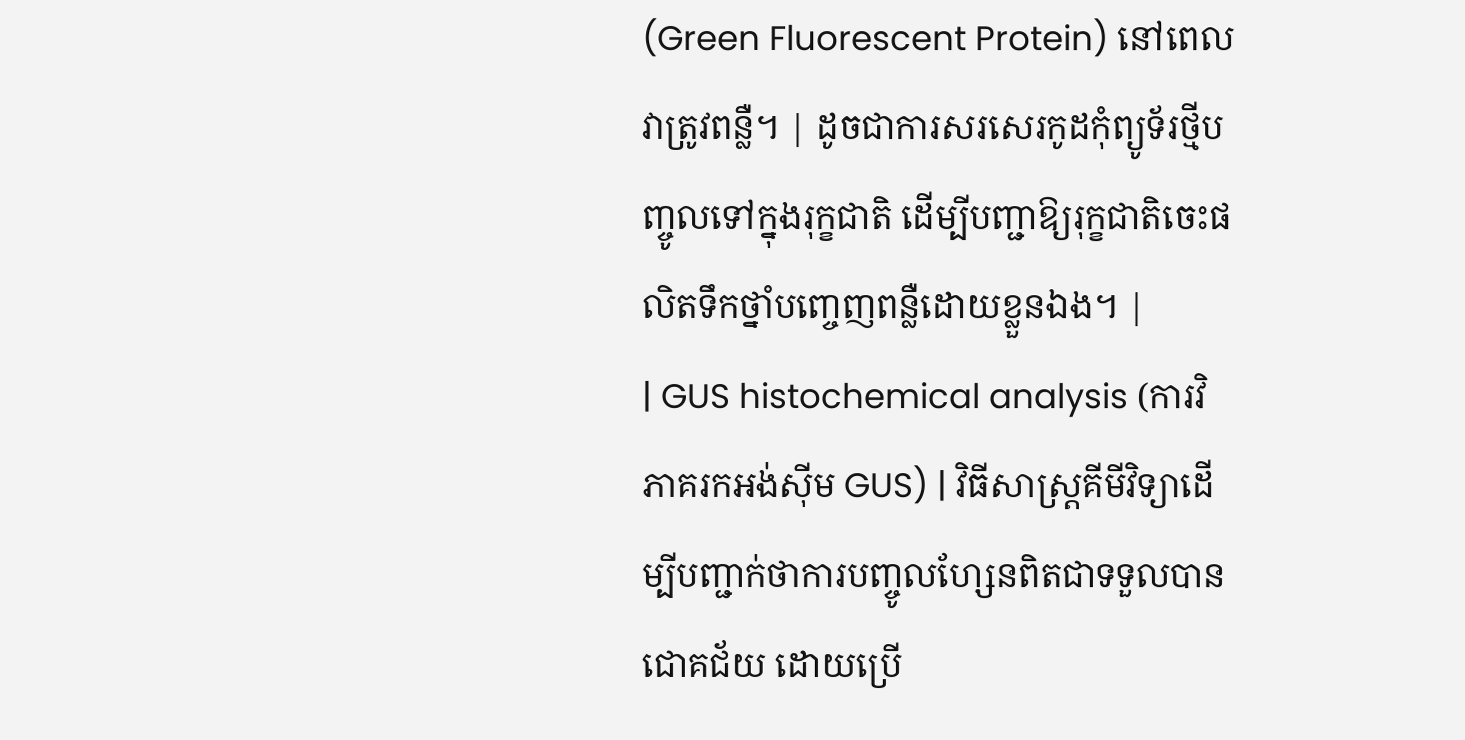(Green Fluorescent Protein) នៅពេលវាត្រូវពន្លឺ។ | ដូចជាការសរសេរកូដកុំព្យូទ័រថ្មីបញ្ចូលទៅក្នុងរុក្ខជាតិ ដើម្បីបញ្ជាឱ្យរុក្ខជាតិចេះផលិតទឹកថ្នាំបញ្ចេញពន្លឺដោយខ្លួនឯង។ |
| GUS histochemical analysis (ការវិភាគរកអង់ស៊ីម GUS) | វិធីសាស្ត្រគីមីវិទ្យាដើម្បីបញ្ជាក់ថាការបញ្ចូលហ្សែនពិតជាទទួលបានជោគជ័យ ដោយប្រើ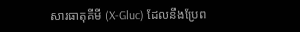សារធាតុគីមី (X-Gluc) ដែលនឹងប្រែព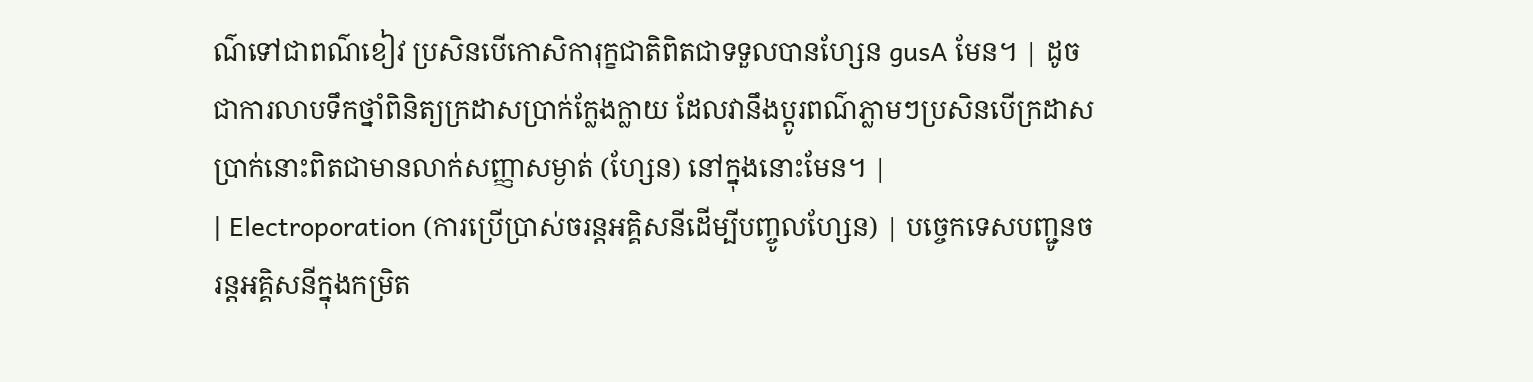ណ៌ទៅជាពណ៌ខៀវ ប្រសិនបើកោសិការុក្ខជាតិពិតជាទទួលបានហ្សែន gusA មែន។ | ដូចជាការលាបទឹកថ្នាំពិនិត្យក្រដាសប្រាក់ក្លែងក្លាយ ដែលវានឹងប្តូរពណ៌ភ្លាមៗប្រសិនបើក្រដាសប្រាក់នោះពិតជាមានលាក់សញ្ញាសម្ងាត់ (ហ្សែន) នៅក្នុងនោះមែន។ |
| Electroporation (ការប្រើប្រាស់ចរន្តអគ្គិសនីដើម្បីបញ្ចូលហ្សែន) | បច្ចេកទេសបញ្ជូនចរន្តអគ្គិសនីក្នុងកម្រិត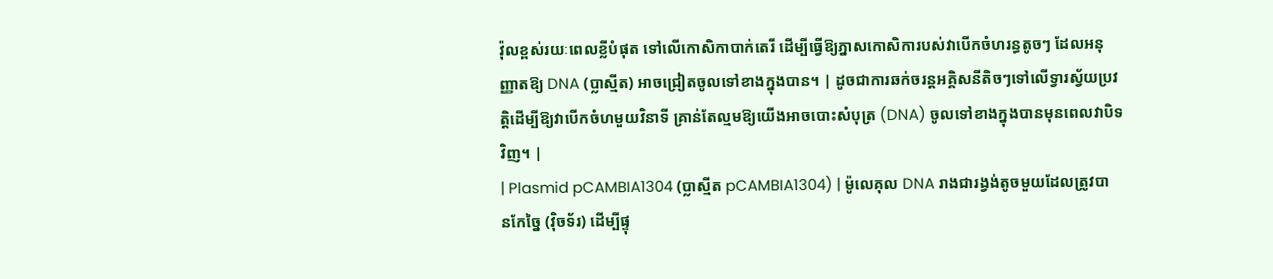វ៉ុលខ្ពស់រយៈពេលខ្លីបំផុត ទៅលើកោសិកាបាក់តេរី ដើម្បីធ្វើឱ្យភ្នាសកោសិការបស់វាបើកចំហរន្ធតូចៗ ដែលអនុញ្ញាតឱ្យ DNA (ប្លាស្មីត) អាចជ្រៀតចូលទៅខាងក្នុងបាន។ | ដូចជាការឆក់ចរន្តអគ្គិសនីតិចៗទៅលើទ្វារស្វ័យប្រវត្តិដើម្បីឱ្យវាបើកចំហមួយវិនាទី គ្រាន់តែល្មមឱ្យយើងអាចបោះសំបុត្រ (DNA) ចូលទៅខាងក្នុងបានមុនពេលវាបិទវិញ។ |
| Plasmid pCAMBIA1304 (ប្លាស្មីត pCAMBIA1304) | ម៉ូលេគុល DNA រាងជារង្វង់តូចមួយដែលត្រូវបានកែច្នៃ (វ៉ិចទ័រ) ដើម្បីផ្ទុ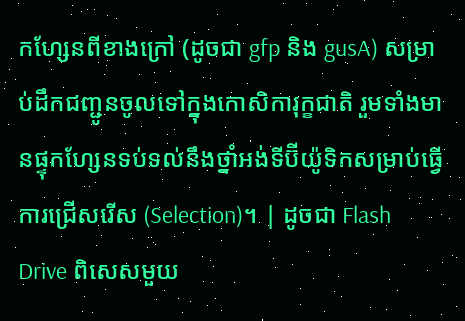កហ្សែនពីខាងក្រៅ (ដូចជា gfp និង gusA) សម្រាប់ដឹកជញ្ជូនចូលទៅក្នុងកោសិការុក្ខជាតិ រួមទាំងមានផ្ទុកហ្សែនទប់ទល់នឹងថ្នាំអង់ទីប៊ីយ៉ូទិកសម្រាប់ធ្វើការជ្រើសរើស (Selection)។ | ដូចជា Flash Drive ពិសេសមួយ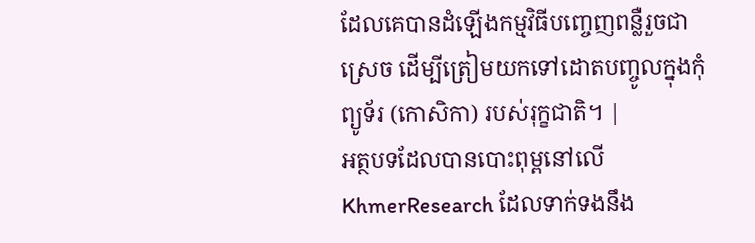ដែលគេបានដំឡើងកម្មវិធីបញ្ចេញពន្លឺរួចជាស្រេច ដើម្បីត្រៀមយកទៅដោតបញ្ចូលក្នុងកុំព្យូទ័រ (កោសិកា) របស់រុក្ខជាតិ។ |
អត្ថបទដែលបានបោះពុម្ពនៅលើ KhmerResearch ដែលទាក់ទងនឹង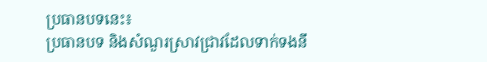ប្រធានបទនេះ៖
ប្រធានបទ និងសំណួរស្រាវជ្រាវដែលទាក់ទងនឹ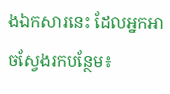ងឯកសារនេះ ដែលអ្នកអាចស្វែងរកបន្ថែម៖